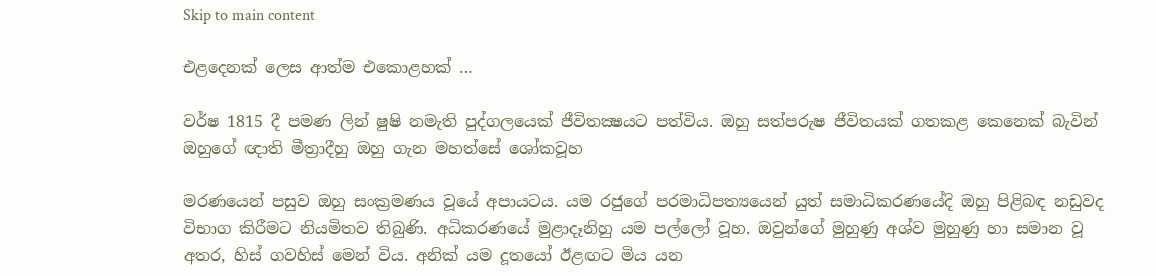Skip to main content

එළදෙනක් ලෙස ආත්ම එකොළහක් …

වර්ෂ 1815 දී පමණ ලින් ෂුෂි නමැති පුද්ගලයෙක් ජීවිතක්‍ෂයට පත්විය. ඔහු සත්පරුෂ ජීවිතයක් ගතකළ කෙනෙක් බැවින් ඔහුගේ ඥාති මීත්‍රාදීහු ඔහු ගැන මහත්සේ ශෝකවූහ

මරණයෙන් පසුව ඔහු සංක්‍රමණය වූයේ අපායටය. යම රජුගේ පරමාධිපත්‍යයෙන් යුත් සමාධිකරණයේදි ඔහු පිළිබඳ නඩුවද විභාග කිරීමට නියමිතව තිබුණි. අධිකරණයේ මුළාදෑනිහු යම පල්ලෝ වූහ. ඔවුන්ගේ මුහුණු අශ්ව මුහුණු හා සමාන වූ අතර, හිස් ගවහිස් මෙන් විය. අනික් යම දූතයෝ ඊළඟට මිය යන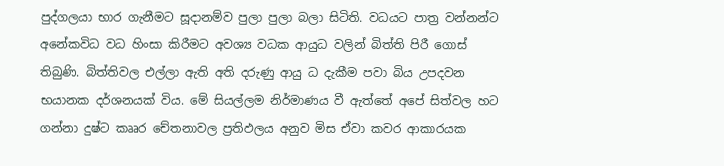පුද්ගලයා භාර ගැනීමට සූදානම්ව පුලා පුලා බලා සිටිති. වධයට පාත්‍ර වන්නන්ට අනේකවිධ වධ හිංසා කිරීමට අවශ්‍ය වධක ආයුධ වලින් බිත්ති පිරී ගොස් තිබුණි. බිත්තිවල එල්ලා ඇති අති දරුණු ආයු ධ දැකීම පවා බිය උපදවන භයානක දර්ශනයක් විය. මේ සියල්ලම නිර්මාණය වී ඇත්තේ අපේ සිත්වල හට ගන්නා දුෂ්ට කෲර චේතනාවල ප්‍රතිඵලය අනුව මිස ඒවා කවර ආකාරයක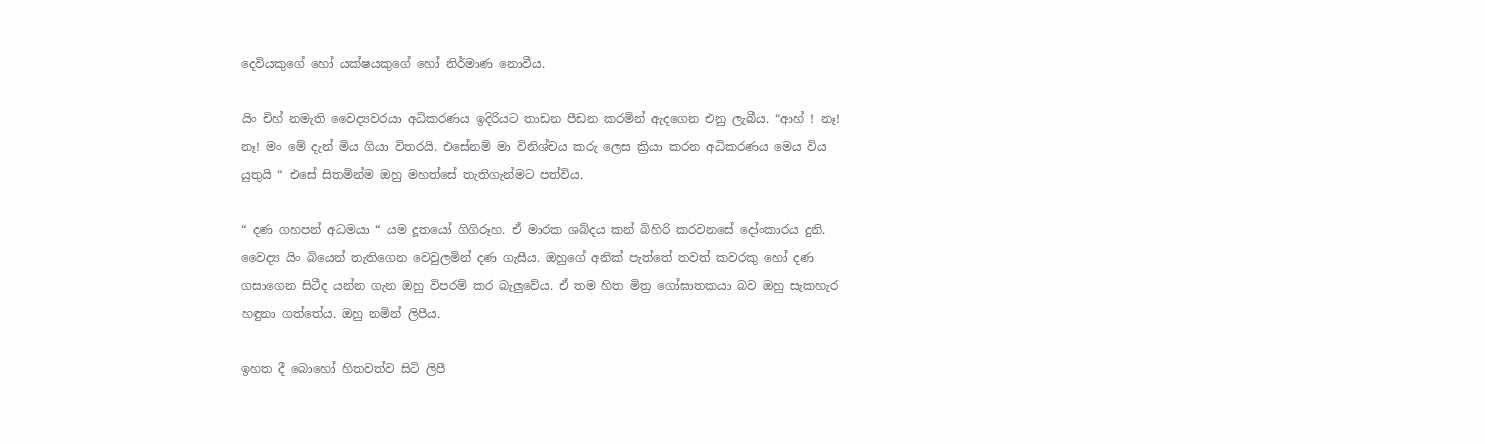දෙවියකුගේ හෝ යක්ෂයකුගේ හෝ නිර්මාණ නොවීය.

යිං චිහ් නමැති වෛද්‍යවරයා අධිකරණය ඉදිරියට තාඩන පීඩන කරමින් ඇදගෙන එනු ලැබීය. “ආහ් ! නෑ! නෑ! මං මේ දැන් මිය ගියා විතරයි. එසේනම් මා විනිශ්චය කරු ලෙස ක්‍රියා කරන අධිකරණය මෙය විය යුතුයි “ එසේ සිතමින්ම ඔහු මහත්සේ තැතිගැන්මට පත්විය.

“ දණ ගහපන් අධමයා “ යම දූතයෝ ගිගිරූහ. ඒ මාරක ශබ්දය කන් බිහිරි කරවනසේ දෝංකාරය දුනි. වෛද්‍ය යිං බියෙන් තැතිගෙන වෙවුලමින් දණ ගැසීය. ඔහුගේ අනික් පැත්තේ තවත් කවරකු හෝ දණ ගසාගෙන සිටීද යන්න ගැන ඔහු විපරම් කර බැලුවේය. ඒ තම හිත මිත්‍ර ගෝඝාතකයා බව ඔහු සැකහැර හඳුනා ගත්තේය. ඔහු නමින් ලිපීය.

ඉහත දී බොහෝ හිතවත්ව සිටි ලිපී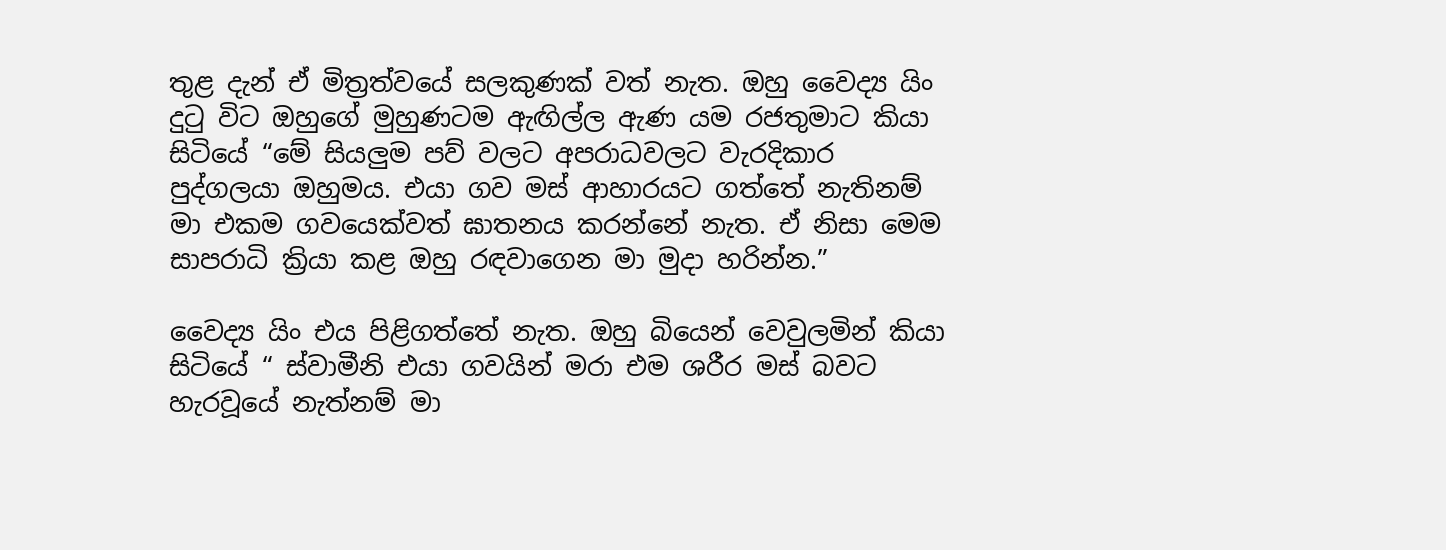තුළ දැන් ඒ මිත්‍රත්වයේ සලකුණක් වත් නැත. ඔහු වෛද්‍ය යිං දුටු විට ඔහුගේ මුහුණටම ඇඟිල්ල ඇණ යම රජතුමාට කියා සිටියේ “මේ සියලුම පව් වලට අපරාධවලට වැරදිකාර පුද්ගලයා ඔහුමය. එයා ගව මස් ආහාරයට ගත්තේ නැතිනම් මා එකම ගවයෙක්වත් ඝාතනය කරන්නේ නැත. ඒ නිසා මෙම සාපරාධි ක්‍රියා කළ ඔහු රඳවාගෙන මා මුදා හරින්න.”

වෛද්‍ය යිං එය පිළිගත්තේ නැත. ඔහු බියෙන් වෙවුලමින් කියා සිටියේ “ ස්වාමීනි එයා ගවයින් මරා එම ශරීර මස් බවට හැරවූයේ නැත්නම් මා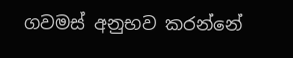ගවමස් අනුභව කරන්නේ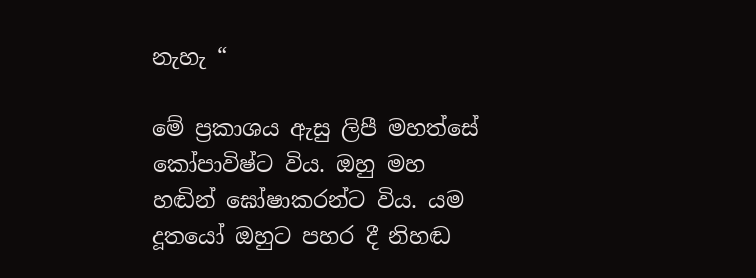නැහැ “

මේ ප්‍රකාශය ඇසු ලිපී මහත්සේ කෝපාවිෂ්ට විය. ඔහු මහ හඬින් ඝෝෂාකරන්ට විය. යම දූතයෝ ඔහුට පහර දී නිහඬ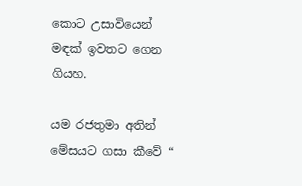කොට උසාවියෙන් මඳක් ඉවතට ගෙන ගියහ.

යම රජතුමා අතින් මේසයට ගසා කීවේ “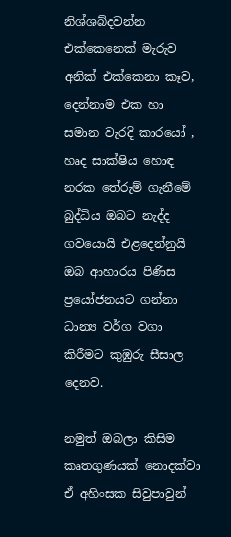නිශ්ශබ්දවන්න එක්කෙනෙක් මැරුව අනික් එක්කෙනා කෑව, දෙන්නාම එක හා සමාන වැරදි කාරයෝ , හෘද සාක්ෂිය හොඳ නරක තේරුම් ගැනීමේ බුද්ධිය ඔබට නැද්ද ගවයොයි එළදෙන්නුයි ඔබ ආහාරය පිණිස ප්‍රයෝජනයට ගන්නා ධාන්‍ය වර්ග වගා කිරීමට කුඹුරු සීසාල දෙනව.

නමුත් ඔබලා කිසිම කෘතගුණයක් නොදක්වා ඒ අහිංසක සිවුපාවුන්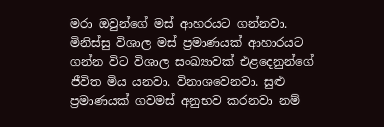මරා ඔවුන්ගේ මස් ආහරයට ගන්නවා. මිනිස්සු විශාල මස් ප්‍රමාණයක් ආහාරයට ගන්න විට විශාල සංඛ්‍යාවක් එළදෙනුන්ගේ ජීවිත මිය යනවා. විනාශවෙනවා. සුළු ප්‍රමාණයක් ගවමස් අනුභව කරනවා නම්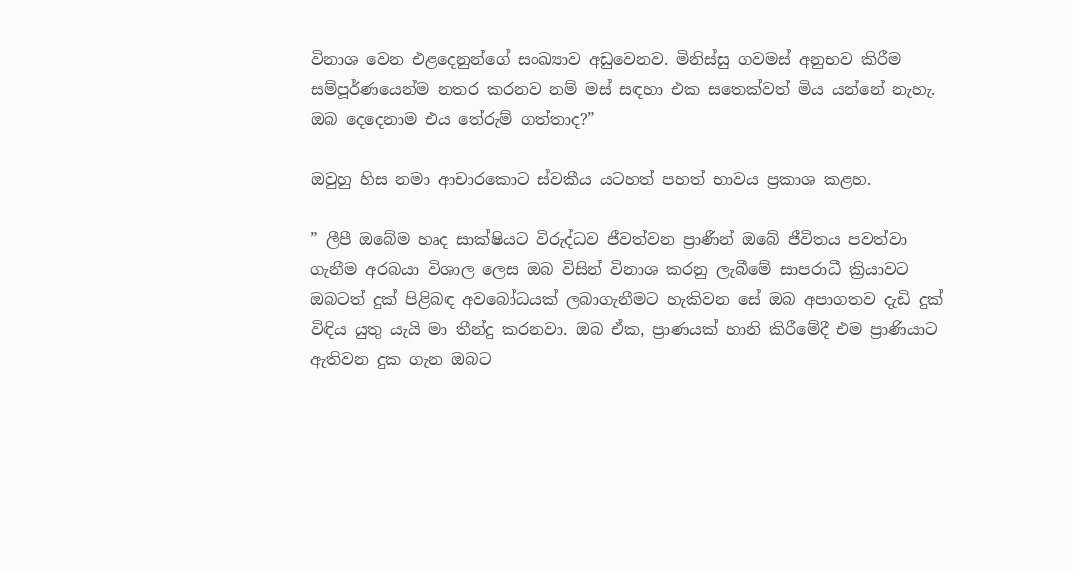විනාශ වෙන එළදෙනුන්ගේ සංඛ්‍යාව අඩුවෙනව. මිනිස්සු ගවමස් අනුභව කිරීම සම්පූර්ණයෙන්ම නතර කරනව නම් මස් සඳහා එක සතෙක්වත් මිය යන්නේ නැහැ. ඔබ දෙදෙනාම එය තේරුම් ගත්තාද?”

ඔවුහු හිස නමා ආචාරකොට ස්වකීය යටහත් පහත් භාවය ප්‍රකාශ කළහ.

” ලීපී ඔබේම හෘද සාක්ෂියට විරුද්ධව ජීවත්වන ප්‍රාණීන් ඔබේ ජීවිතය පවත්වා ගැනීම අරබයා විශාල ලෙස ඔබ විසින් විනාශ කරනු ලැබීමේ සාපරාධී ක්‍රියාවට ඔබටත් දුක් පිළිබඳ අවබෝධයක් ලබාගැනීමට හැකිවන සේ ඔබ අපාගතව දැඩි දුක් විඳිය යුතු යැයි මා තීන්දු කරනවා. ඔබ ඒක, ප්‍රාණයක් හානි කිරීමේදී එම ප්‍රාණියාට ඇතිවන දුක ගැන ඔබට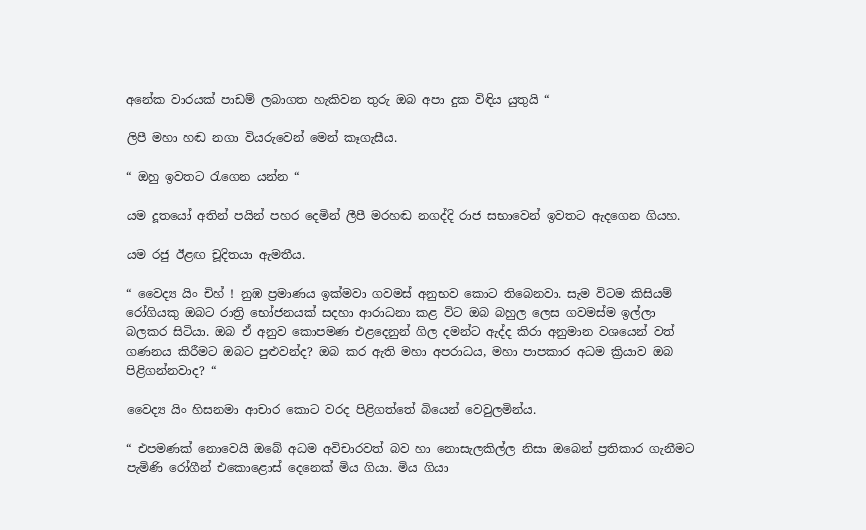අනේක වාරයක් පාඩම් ලබාගත හැකිවන තුරු ඔබ අපා දුක විඳිය යුතුයි “

ලිපී මහා හඬ නගා වියරුවෙන් මෙන් කෑගැසීය.

“ ඔහු ඉවතට රැගෙන යන්න “

යම දූතයෝ අතින් පයින් පහර දෙමින් ලීපී මරහඬ නගද්දි රාජ සභාවෙන් ඉවතට ඇදගෙන ගියහ.

යම රජු ඊළඟ චූදිතයා ඇමතීය.

“ වෛද්‍ය යිං චිහ් ! නුඹ ප්‍රමාණය ඉක්මවා ගවමස් අනුභව කොට තිබෙනවා. සැම විටම කිසියම් රෝගියකු ඔබට රාත්‍රි භෝජනයක් සදහා ආරාධනා කළ විට ඔබ බහුල ලෙස ගවමස්ම ඉල්ලා බලකර සිටියා. ඔබ ඒ අනුව කොපමණ එළදෙනුන් ගිල දමන්ට ඇද්ද කිරා අනුමාන වශයෙන් වත් ගණනය කිරීමට ඔබට පුළුවන්ද? ඔබ කර ඇති මහා අපරාධය, මහා පාපකාර අධම ක්‍රියාව ඔබ පිළිගන්නවාද? “

වෛද්‍ය යිං හිසනමා ආචාර කොට වරද පිළිගත්තේ බියෙන් වෙවුලමින්ය.

“ එපමණක් නොවෙයි ඔබේ අධම අවිචාරවත් බව හා නොසැලකිල්ල නිසා ඔබෙන් ප්‍රතිකාර ගැනීමට පැමිණි රෝගීන් එකොළොස් දෙනෙක් මිය ගියා. මිය ගියා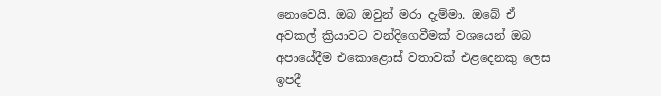නොවෙයි. ඔබ ඔවුන් මරා දැම්මා. ඔබේ ඒ අවකල් ක්‍රියාවට වන්දිගෙවීමක් වශයෙන් ඔබ අපායේදීම එකොළොස් වතාවක් එළදෙනකු ලෙස ඉපදී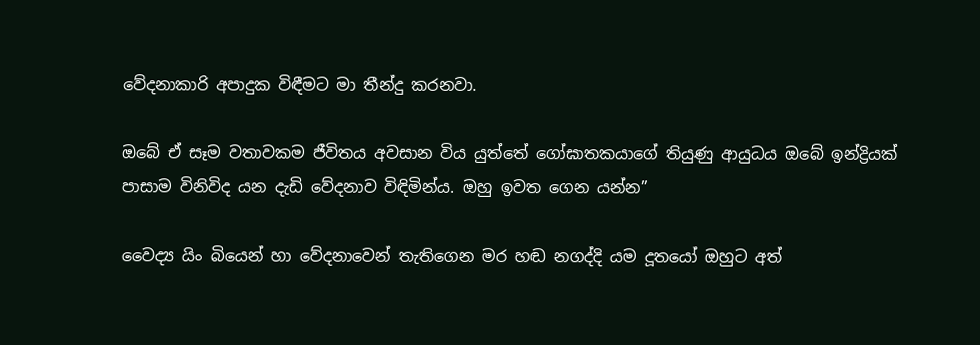වේදනාකාරි අපාදුක විඳීමට මා තීන්දු කරනවා.

ඔබේ ඒ සෑම වතාවකම ජීවිතය අවසාන විය යුත්තේ ගෝඝාතකයාගේ තියුණු ආයුධය ඔබේ ඉන්ද්‍රියක් පාසාම විනිවිද යන දැඩි වේදනාව විඳිමින්ය. ඔහු ඉවත ගෙන යන්න”

වෛද්‍ය යිං බියෙන් හා වේදනාවෙන් තැතිගෙන මර හඬ නගද්දි යම දූතයෝ ඔහුට අත්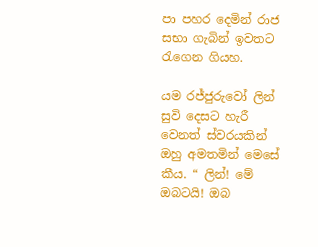පා පහර දෙමින් රාජ සභා ගැබින් ඉවතට රැගෙන ගියහ.

යම රජ්ජුරුවෝ ලින් සුවි දෙසට හැරී වෙනත් ස්වරයකින් ඔහු අමතමින් මෙසේ කීය. “ ලින්! මේ ඔබටයි! ඔබ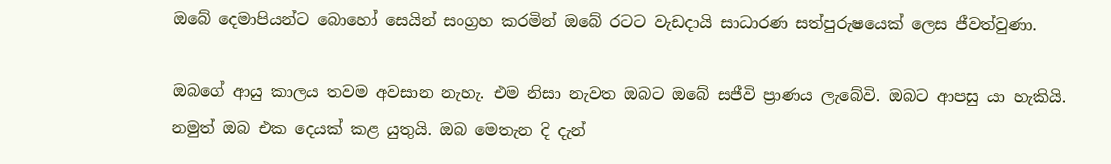ඔබේ දෙමාපියන්ට බොහෝ සෙයින් සංග්‍රහ කරමින් ඔබේ රටට වැඩදායි සාධාරණ සත්පුරුෂයෙක් ලෙස ජීවත්වුණා.

ඔබගේ ආයු කාලය තවම අවසාන නැහැ. එම නිසා නැවත ඔබට ඔබේ සජීවි ප්‍රාණය ලැබේවි. ඔබට ආපසු යා හැකියි. නමුත් ඔබ එක දෙයක් කළ යුතුයි. ඔබ මෙතැන දි දැන්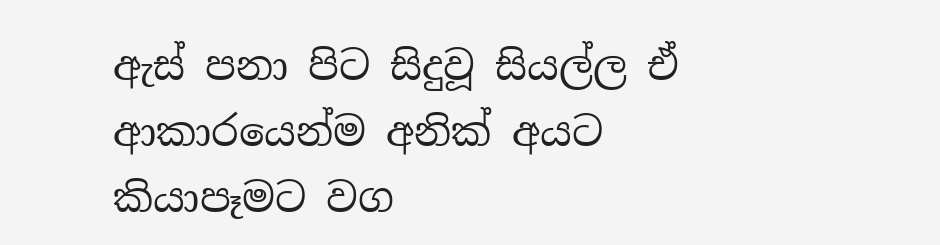ඇස් පනා පිට සිදුවූ සියල්ල ඒ ආකාරයෙන්ම අනික් අයට කියාපෑමට වග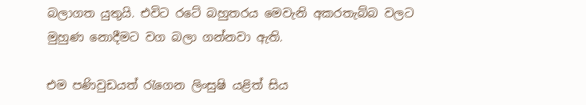බලාගත යුතුයි. එවිට රටේ බහුතරය මෙවැනි අකරතැබ්බ වලට මුහුණ නොදීමට වග බලා ගන්නවා ඇති.

එම පණිවුඩයත් රැගෙන ලිංසුෂි යළිත් සිය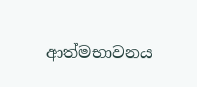ආත්මභාවනය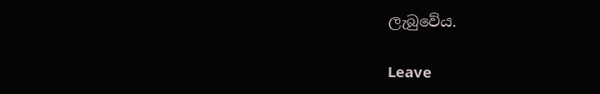ලැබුවේය.

Leave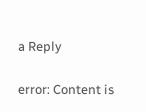a Reply

error: Content is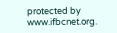protected by www.ifbcnet.org.